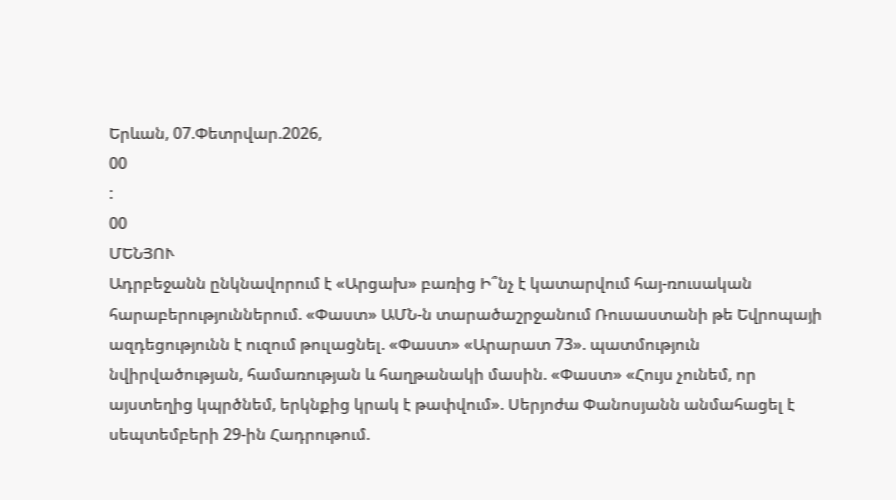Երևան, 07.Փետրվար.2026,
00
:
00
ՄԵՆՅՈՒ
Ադրբեջանն ընկնավորում է «Արցախ» բառից Ի՞նչ է կատարվում հայ-ռուսական հարաբերություններում. «Փաստ» ԱՄՆ-ն տարածաշրջանում Ռուսաստանի թե Եվրոպայի ազդեցությունն է ուզում թուլացնել. «Փաստ» «Արարատ 73». պատմություն նվիրվածության, համառության և հաղթանակի մասին. «Փաստ» «Հույս չունեմ, որ այստեղից կպրծնեմ, երկնքից կրակ է թափվում». Սերյոժա Փանոսյանն անմահացել է սեպտեմբերի 29-ին Հադրութում.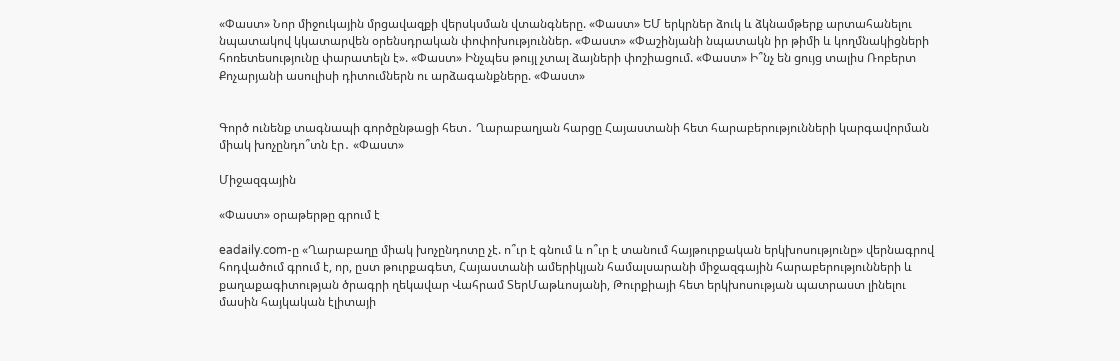«Փաստ» Նոր միջուկային մրցավազքի վերսկսման վտանգները. «Փաստ» ԵՄ երկրներ ձուկ և ձկնամթերք արտահանելու նպատակով կկատարվեն օրենսդրական փոփոխություններ. «Փաստ» «Փաշինյանի նպատակն իր թիմի և կողմնակիցների հոռետեսությունը փարատելն է». «Փաստ» Ինչպես թույլ չտալ ձայների փոշիացում. «Փաստ» Ի՞նչ են ցույց տալիս Ռոբերտ Քոչարյանի ասուլիսի դիտումներն ու արձագանքները. «Փաստ»


Գործ ունենք տագնապի գործընթացի հետ․ Ղարաբաղյան հարցը Հայաստանի հետ հարաբերությունների կարգավորման միակ խոչընդո՞տն էր․ «Փաստ»

Միջազգային

«Փաստ» օրաթերթը գրում է

eadaily.com-ը «Ղարաբաղը միակ խոչընդոտը չէ. ո՞ւր է գնում և ո՞ւր է տանում հայթուրքական երկխոսությունը» վերնագրով հոդվածում գրում է, որ, ըստ թուրքագետ, Հայաստանի ամերիկյան համալսարանի միջազգային հարաբերությունների և քաղաքագիտության ծրագրի ղեկավար Վահրամ ՏերՄաթևոսյանի, Թուրքիայի հետ երկխոսության պատրաստ լինելու մասին հայկական էլիտայի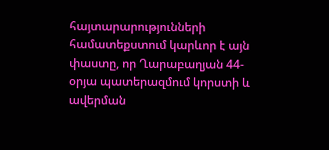հայտարարությունների համատեքստում կարևոր է այն փաստը, որ Ղարաբաղյան 44-օրյա պատերազմում կորստի և ավերման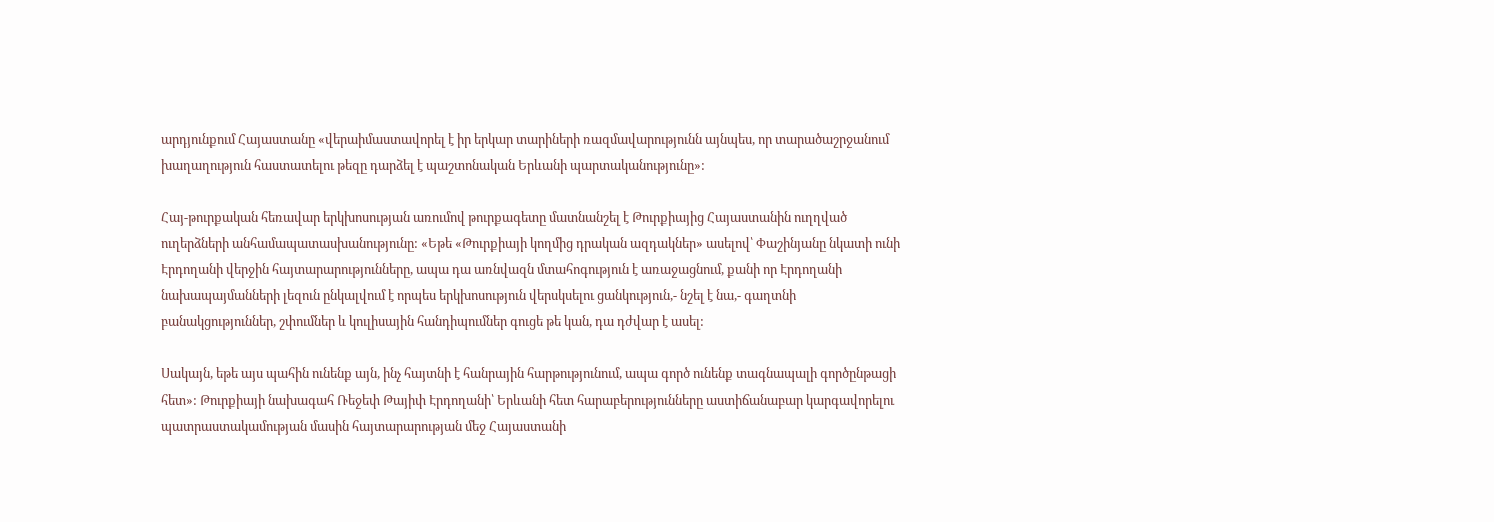արդյունքում Հայաստանը «վերաիմաստավորել է իր երկար տարիների ռազմավարությունն այնպես, որ տարածաշրջանում խաղաղություն հաստատելու թեզը դարձել է պաշտոնական Երևանի պարտականությունը»:

Հայ-թուրքական հեռավար երկխոսության առումով թուրքագետը մատնանշել է Թուրքիայից Հայաստանին ուղղված ուղերձների անհամապատասխանությունը: «Եթե «Թուրքիայի կողմից դրական ազդակներ» ասելով՝ Փաշինյանը նկատի ունի Էրդողանի վերջին հայտարարությունները, ապա դա առնվազն մտահոգություն է առաջացնում, քանի որ Էրդողանի նախապայմանների լեզուն ընկալվում է որպես երկխոսություն վերսկսելու ցանկություն,- նշել է նա,- գաղտնի բանակցություններ, շփումներ և կուլիսային հանդիպումներ գուցե թե կան, դա դժվար է ասել:

Սակայն, եթե այս պահին ունենք այն, ինչ հայտնի է հանրային հարթությունում, ապա գործ ունենք տագնապալի գործընթացի հետ»: Թուրքիայի նախագահ Ռեջեփ Թայիփ Էրդողանի՝ Երևանի հետ հարաբերությունները աստիճանաբար կարգավորելու պատրաստակամության մասին հայտարարության մեջ Հայաստանի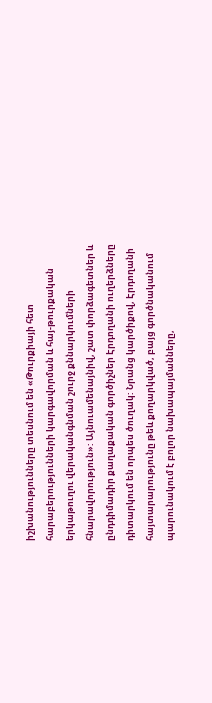իշխանությունները տեսնում են «Թուրքիայի հետ հարաբերությունների կարգավորման և հայ-թուրքական երկաթուղու վերականգնման շուրջ քննարկումների հնարավորություն»: Այնուամենայնիվ, շատ փորձագետներ և ընդդիմադիր քաղաքական գործիչներ Էրդողանի ուղերձները դիտարկում են որպես ծուղակ: Նրանց կարծիքով, Էրդողանի հայտարարությունը թեև քողարկված, բայց գործնականում պարունակում է բոլոր նախապայմանները,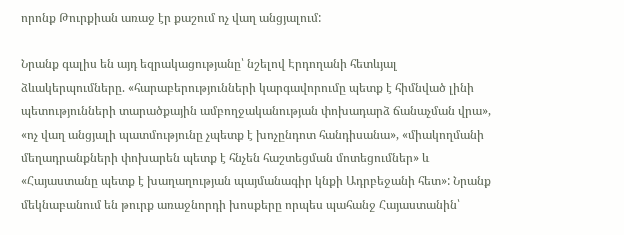որոնք Թուրքիան առաջ էր քաշում ոչ վաղ անցյալում:

Նրանք գալիս են այդ եզրակացությանը՝ նշելով Էրդողանի հետևյալ ձևակերպումները. «հարաբերությունների կարգավորումը պետք է հիմնված լինի պետությունների տարածքային ամբողջականության փոխադարձ ճանաչման վրա», «ոչ վաղ անցյալի պատմությունը չպետք է խոչընդոտ հանդիսանա», «միակողմանի մեղադրանքների փոխարեն պետք է հնչեն հաշտեցման մոտեցումներ» և «Հայաստանը պետք է խաղաղության պայմանագիր կնքի Ադրբեջանի հետ»: Նրանք մեկնաբանում են թուրք առաջնորդի խոսքերը որպես պահանջ Հայաստանին՝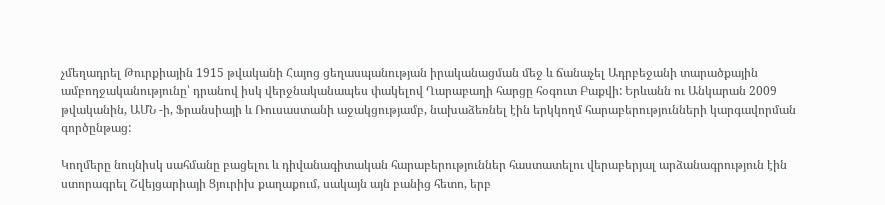չմեղադրել Թուրքիային 1915 թվականի Հայոց ցեղասպանության իրականացման մեջ և ճանաչել Ադրբեջանի տարածքային ամբողջականությունը՝ դրանով իսկ վերջնականապես փակելով Ղարաբաղի հարցը հօգուտ Բաքվի: Երևանն ու Անկարան 2009 թվականին, ԱՄՆ -ի, Ֆրանսիայի և Ռուսաստանի աջակցությամբ, նախաձեռնել էին երկկողմ հարաբերությունների կարգավորման գործընթաց:

Կողմերը նույնիսկ սահմանը բացելու և դիվանագիտական հարաբերություններ հաստատելու վերաբերյալ արձանագրություն էին ստորագրել Շվեյցարիայի Ցյուրիխ քաղաքում, սակայն այն բանից հետո, երբ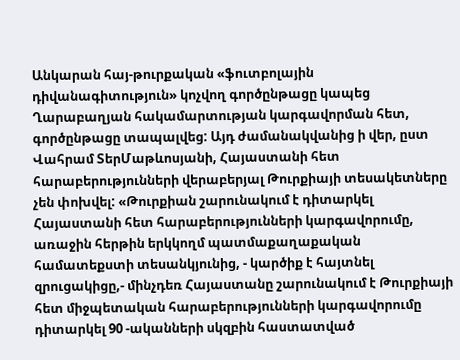Անկարան հայ-թուրքական «ֆուտբոլային դիվանագիտություն» կոչվող գործընթացը կապեց Ղարաբաղյան հակամարտության կարգավորման հետ, գործընթացը տապալվեց: Այդ ժամանակվանից ի վեր, ըստ Վահրամ ՏերՄաթևոսյանի, Հայաստանի հետ հարաբերությունների վերաբերյալ Թուրքիայի տեսակետները չեն փոխվել: «Թուրքիան շարունակում է դիտարկել Հայաստանի հետ հարաբերությունների կարգավորումը, առաջին հերթին երկկողմ պատմաքաղաքական համատեքստի տեսանկյունից, - կարծիք է հայտնել զրուցակիցը,- մինչդեռ Հայաստանը շարունակում է Թուրքիայի հետ միջպետական հարաբերությունների կարգավորումը դիտարկել 90 -ականների սկզբին հաստատված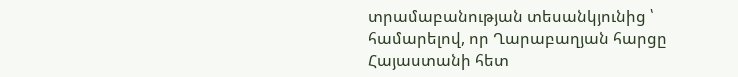տրամաբանության տեսանկյունից ՝ համարելով, որ Ղարաբաղյան հարցը Հայաստանի հետ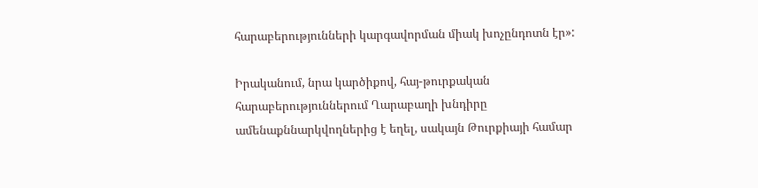հարաբերությունների կարգավորման միակ խոչընդոտն էր»:

Իրականում, նրա կարծիքով, հայ-թուրքական հարաբերություններում Ղարաբաղի խնդիրը ամենաքննարկվողներից է եղել, սակայն Թուրքիայի համար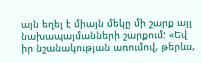այն եղել է միայն մեկը մի շարք այլ նախապայմանների շարքում: «Եվ իր նշանակության առումով, թերևս,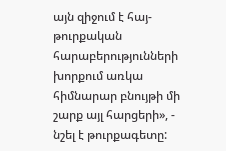այն զիջում է հայ-թուրքական հարաբերությունների խորքում առկա հիմնարար բնույթի մի շարք այլ հարցերի», - նշել է թուրքագետը: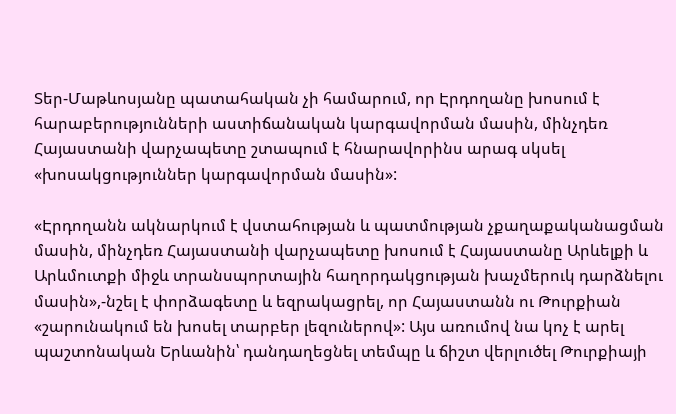Տեր-Մաթևոսյանը պատահական չի համարում, որ Էրդողանը խոսում է հարաբերությունների աստիճանական կարգավորման մասին, մինչդեռ Հայաստանի վարչապետը շտապում է հնարավորինս արագ սկսել «խոսակցություններ կարգավորման մասին»:

«Էրդողանն ակնարկում է վստահության և պատմության չքաղաքականացման մասին, մինչդեռ Հայաստանի վարչապետը խոսում է Հայաստանը Արևելքի և Արևմուտքի միջև տրանսպորտային հաղորդակցության խաչմերուկ դարձնելու մասին»,-նշել է փորձագետը և եզրակացրել, որ Հայաստանն ու Թուրքիան «շարունակում են խոսել տարբեր լեզուներով»: Այս առումով նա կոչ է արել պաշտոնական Երևանին՝ դանդաղեցնել տեմպը և ճիշտ վերլուծել Թուրքիայի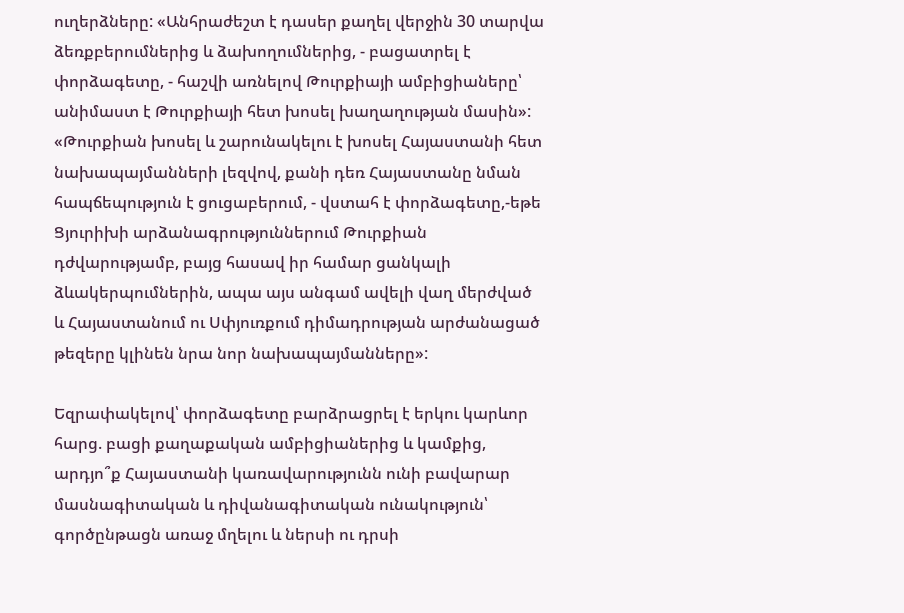ուղերձները: «Անհրաժեշտ է դասեր քաղել վերջին 30 տարվա ձեռքբերումներից և ձախողումներից, - բացատրել է փորձագետը, - հաշվի առնելով Թուրքիայի ամբիցիաները՝ անիմաստ է Թուրքիայի հետ խոսել խաղաղության մասին»: «Թուրքիան խոսել և շարունակելու է խոսել Հայաստանի հետ նախապայմանների լեզվով, քանի դեռ Հայաստանը նման հապճեպություն է ցուցաբերում, - վստահ է փորձագետը,-եթե Ցյուրիխի արձանագրություններում Թուրքիան դժվարությամբ, բայց հասավ իր համար ցանկալի ձևակերպումներին, ապա այս անգամ ավելի վաղ մերժված և Հայաստանում ու Սփյուռքում դիմադրության արժանացած թեզերը կլինեն նրա նոր նախապայմանները»:

Եզրափակելով՝ փորձագետը բարձրացրել է երկու կարևոր հարց. բացի քաղաքական ամբիցիաներից և կամքից, արդյո՞ք Հայաստանի կառավարությունն ունի բավարար մասնագիտական և դիվանագիտական ունակություն՝ գործընթացն առաջ մղելու և ներսի ու դրսի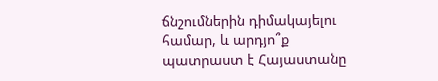ճնշումներին դիմակայելու համար, և արդյո՞ք պատրաստ է Հայաստանը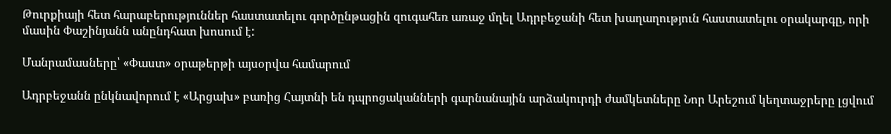Թուրքիայի հետ հարաբերություններ հաստատելու գործընթացին զուգահեռ առաջ մղել Ադրբեջանի հետ խաղաղություն հաստատելու օրակարգը, որի մասին Փաշինյանն անընդհատ խոսում է:

Մանրամասները՝ «Փաստ» օրաթերթի այսօրվա համարում

Ադրբեջանն ընկնավորում է «Արցախ» բառից Հայտնի են դպրոցականների գարնանային արձակուրդի ժամկետները Նոր Արեշում կեղտաջրերը լցվում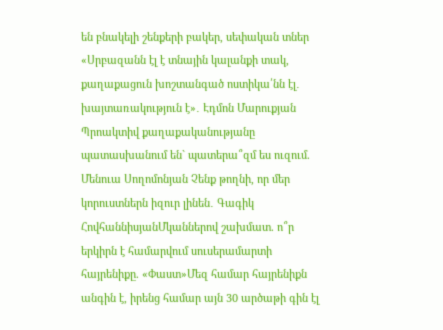են բնակելի շենքերի բակեր, սեփական տներ «Սրբազանն էլ է տնային կալանքի տակ, քաղաքացուն խոշտանգած ոստիկա՛նն էլ․ խայտառակություն է»․ Էդմոն Մարուքյան Պրոակտիվ քաղաքականությանը պատասխանում են` պատերա՞զմ ես ուզում. Մենուա Սողոմոնյան Չենք թողնի, որ մեր կորուստներն իզուր լինեն․ Գագիկ ՀովհաննիսյանՄկաններով շախմատ. ո՞ր երկիրն է համարվում սուսերամարտի հայրենիքը. «Փաստ»Մեզ համար հայրենիքն անգին է, իրենց համար այն 30 արծաթի գին էլ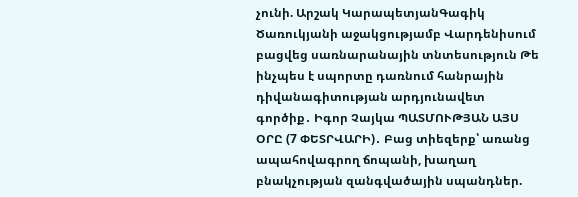չունի. Արշակ ԿարապետյանԳագիկ Ծառուկյանի աջակցությամբ Վարդենիսում բացվեց սառնարանային տնտեսություն Թե ինչպես է սպորտը դառնում հանրային դիվանագիտության արդյունավետ գործիք․ Իգոր Չայկա ՊԱՏՄՈՒԹՅԱՆ ԱՅՍ ՕՐԸ (7 ՓԵՏՐՎԱՐԻ)․ Բաց տիեզերք՝ առանց ապահովագրող ճոպանի, խաղաղ բնակչության զանգվածային սպանդներ.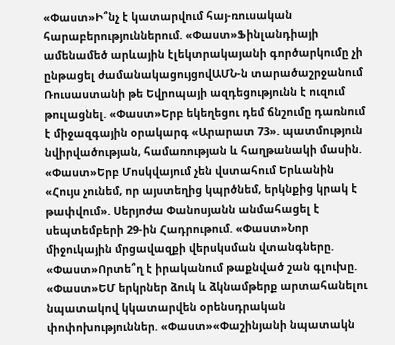«Փաստ»Ի՞նչ է կատարվում հայ-ռուսական հարաբերություններում. «Փաստ»Ֆինլանդիայի ամենամեծ արևային էլեկտրակայանի գործարկումը չի ընթացել ժամանակացույցովԱՄՆ-ն տարածաշրջանում Ռուսաստանի թե Եվրոպայի ազդեցությունն է ուզում թուլացնել. «Փաստ»Երբ եկեղեցու դեմ ճնշումը դառնում է միջազգային օրակարգ «Արարատ 73». պատմություն նվիրվածության, համառության և հաղթանակի մասին. «Փաստ»Երբ Մոսկվայում չեն վստահում Երևանին «Հույս չունեմ, որ այստեղից կպրծնեմ, երկնքից կրակ է թափվում». Սերյոժա Փանոսյանն անմահացել է սեպտեմբերի 29-ին Հադրութում. «Փաստ»Նոր միջուկային մրցավազքի վերսկսման վտանգները. «Փաստ»Որտե՞ղ է իրականում թաքնված շան գլուխը. «Փաստ»ԵՄ երկրներ ձուկ և ձկնամթերք արտահանելու նպատակով կկատարվեն օրենսդրական փոփոխություններ. «Փաստ»«Փաշինյանի նպատակն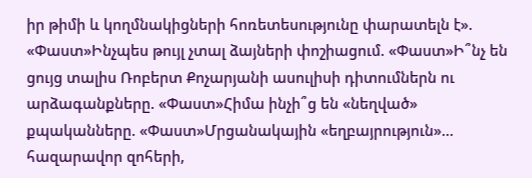իր թիմի և կողմնակիցների հոռետեսությունը փարատելն է». «Փաստ»Ինչպես թույլ չտալ ձայների փոշիացում. «Փաստ»Ի՞նչ են ցույց տալիս Ռոբերտ Քոչարյանի ասուլիսի դիտումներն ու արձագանքները. «Փաստ»Հիմա ինչի՞ց են «նեղված» քպականները. «Փաստ»Մրցանակային «եղբայրություն»... հազարավոր զոհերի,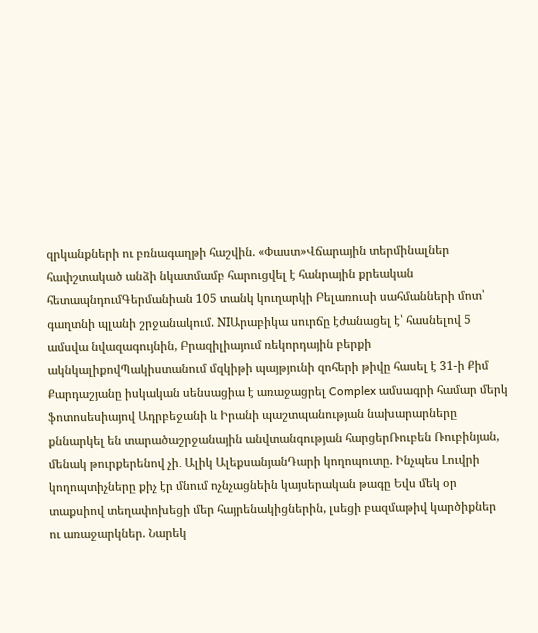զրկանքների ու բռնագաղթի հաշվին. «Փաստ»Վճարային տերմինալներ հափշտակած անձի նկատմամբ հարուցվել է հանրային քրեական հետապնդումԳերմանիան 105 տանկ կուղարկի Բելառուսի սահմանների մոտ՝ գաղտնի պլանի շրջանակում. NIԱրաբիկա սուրճը էժանացել է՝ հասնելով 5 ամսվա նվազագույնին, Բրազիլիայում ռեկորդային բերքի ակնկալիքովՊակիստանում մզկիթի պայթյունի զոհերի թիվը հասել է 31-ի Քիմ Քարդաշյանը իսկական սենսացիա է առաջացրել Complex ամսագրի համար մերկ ֆոտոսեսիայով Ադրբեջանի և Իրանի պաշտպանության նախարարները քննարկել են տարածաշրջանային անվտանգության հարցերՌուբեն Ռուբինյան, մենակ թուրքերենով չի․ Ալիկ ԱլեքսանյանԴարի կողոպուտը. Ինչպես Լուվրի կողոպտիչները քիչ էր մնում ոչնչացնեին կայսերական թագը Եվս մեկ օր տաքսիով տեղափոխեցի մեր հայրենակիցներին, լսեցի բազմաթիվ կարծիքներ ու առաջարկներ. Նարեկ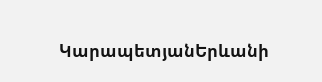ԿարապետյանԵրևանի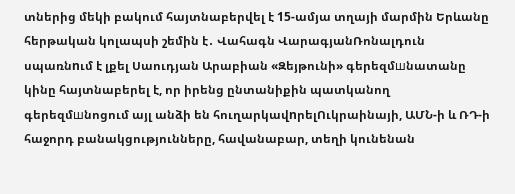տներից մեկի բակում հայտնաբերվել է 15-ամյա տղայի մարմին Երևանը հերթական կոլապսի շեմին է․ Վահագն ՎարագյանՌոնալդուն սպառնnւմ է լքել Սաուդյան Արաբիան «Զեյթունի» գերեզմшնատանը կինը հայտնաբերել է, որ իրենց ընտանիքին պատկանող գերեզմшնոցում այլ անձի են հուղարկավnրելՈւկրաինայի, ԱՄՆ-ի և ՌԴ-ի հաջորդ բանակցությունները, հավանաբար, տեղի կունենան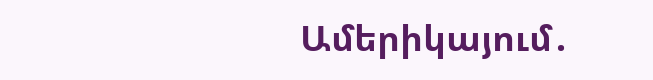Ամերիկայում․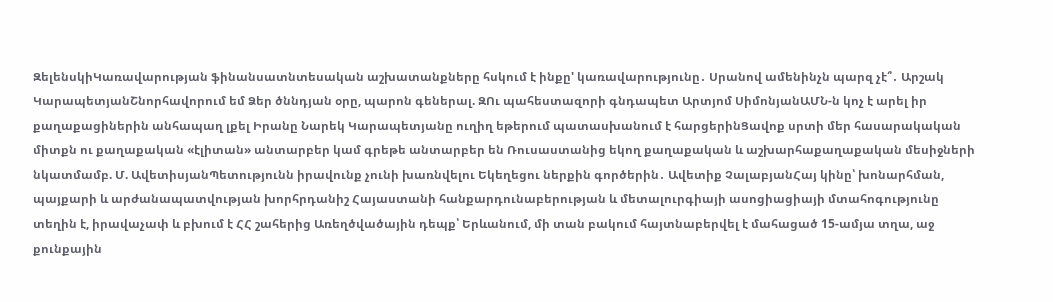ԶելենսկիԿառավարության ֆինանսատնտեսական աշխատանքները հսկում է ինքը' կառավարությունը․ Սրանով ամենինչն պարզ չէ՞․ Արշակ ԿարապետյանՇնորհավորում եմ Ձեր ծննդյան օրը, պարոն գեներալ. ԶՈւ պահեստազորի գնդապետ Արտյոմ ՍիմոնյանԱՄՆ-ն կոչ է արել իր քաղաքացիներին անհապաղ լքել Իրանը Նարեկ Կարապետյանը ուղիղ եթերում պատասխանում է հարցերինՑավոք սրտի մեր հասարակական միտքն ու քաղաքական «էլիտան» անտարբեր կամ գրեթե անտարբեր են Ռուսաստանից եկող քաղաքական և աշխարհաքաղաքական մեսիջների նկատմամբ. Մ. ԱվետիսյանՊետությունն իրավունք չունի խառնվելու Եկեղեցու ներքին գործերին․ Ավետիք ՉալաբյանՀայ կինը՝ խոնարհման, պայքարի և արժանապատվության խորհրդանիշ Հայաստանի հանքարդունաբերության և մետալուրգիայի ասոցիացիայի մտահոգությունը տեղին է, իրավաչափ և բխում է ՀՀ շահերից Առեղծվածային դեպք՝ Երևանում, մի տան բակում հայտնաբերվել է մահացած 15-ամյա տղա, աջ քունքային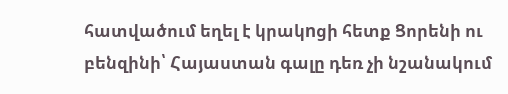հատվածում եղել է կրակnցի հետք Ցորենի ու բենզինի՝ Հայաստան գալը դեռ չի նշանակում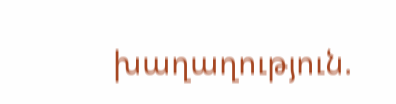խաղաղություն.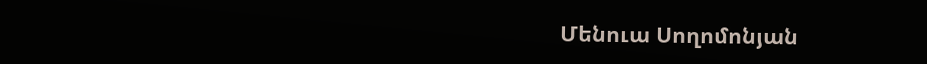Մենուա Սողոմոնյան